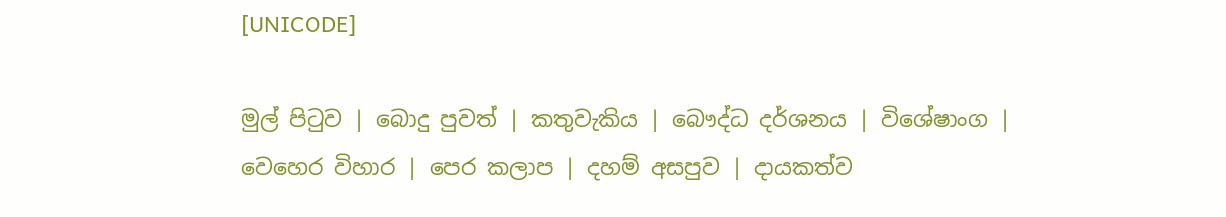[UNICODE]

මුල් පිටුව | බොදු පුවත් | කතුවැකිය | බෞද්ධ දර්ශනය | විශේෂාංග | වෙහෙර විහාර | පෙර කලාප | දහම් අසපුව | දායකත්ව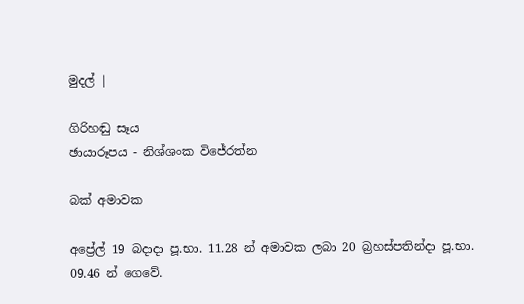මුදල් |

ගිරිහඬු සෑය
ඡායාරූපය - නිශ්ශංක විජේරත්න

බක් අමාවක

අප්‍රේල් 19 බදාදා පූ.භා. 11.28 න් අමාවක ලබා 20 බ්‍රහස්පතින්දා පූ.භා. 09.46 න් ගෙවේ.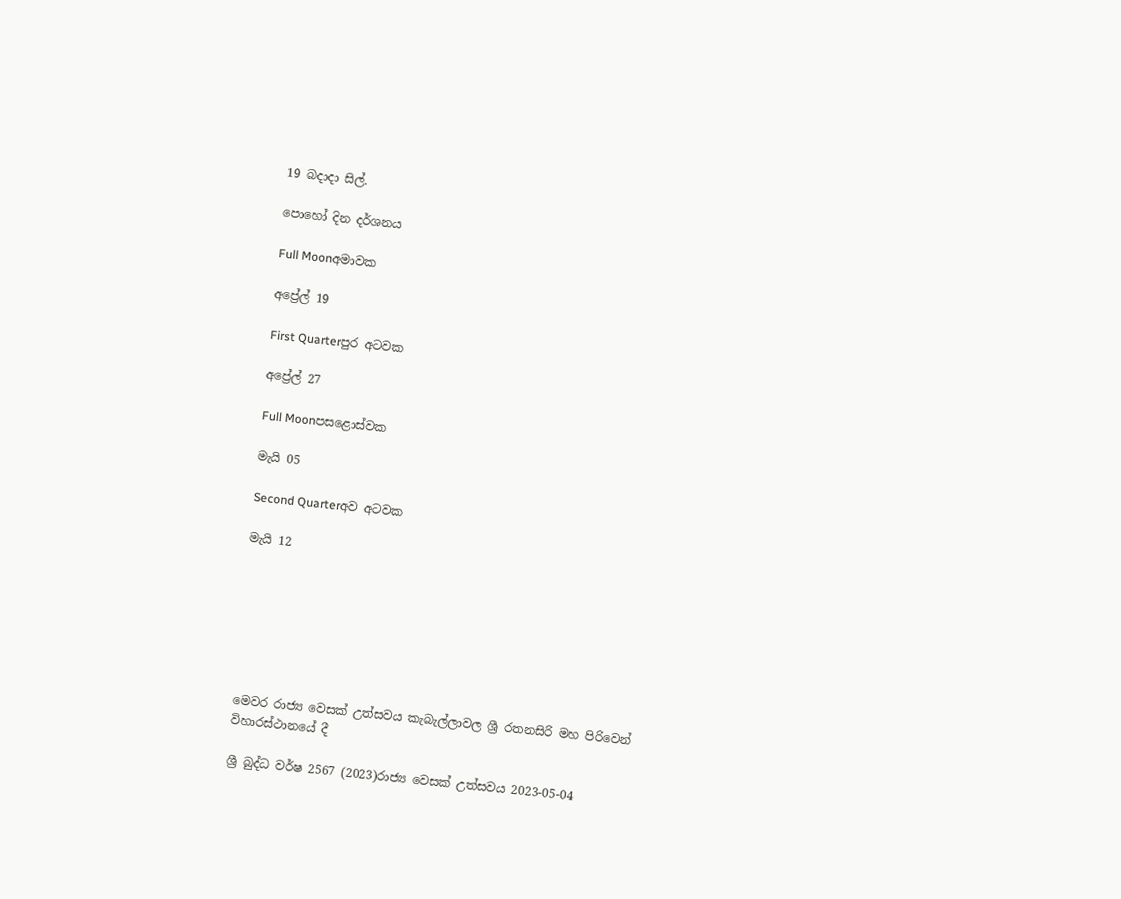19 බදාදා සිල්.

පොහෝ දින දර්ශනය

Full Moonඅමාවක

අප්‍රේල් 19

First Quarterපුර අටවක

අප්‍රේල් 27

Full Moonපසළොස්වක

මැයි 05

Second Quarterඅව අටවක

මැයි 12







මෙවර රාජ්‍ය වෙසක් උත්සවය කැබැල්ලාවල ශ්‍රී රතනසිරි මහ පිරිවෙන් විහාරස්ථානයේ දී

ශ්‍රී බුද්ධ වර්ෂ 2567 (2023)රාජ්‍ය වෙසක් උත්සවය 2023-05-04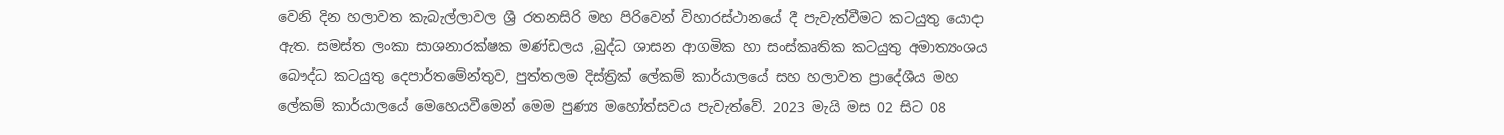වෙනි දින හලාවත කැබැල්ලාවල ශ්‍රී රතනසිරි මහ පිරිවෙන් විහාරස්ථානයේ දී පැවැත්වීමට කටයුතු යොදා ඇත. සමස්ත ලංකා සාශනාරක්ෂක මණ්ඩලය ,බුද්ධ ශාසන ආගමික හා සංස්කෘතික කටයුතු අමාත්‍යංශය බෞද්ධ කටයුතු දෙපාර්තමේන්තුව, පුත්තලම දිස්ත්‍රික් ලේකම් කාර්යාලයේ සහ හලාවත ප්‍රාදේශීය මහ ලේකම් කාර්යාලයේ මෙහෙයවීමෙන් මෙම පුණ්‍ය මහෝත්සවය පැවැත්වේ. 2023 මැයි මස 02 සිට 08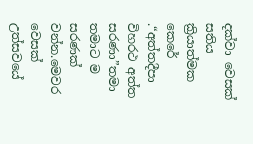දක්වා වෙසක් සතිය ක්‍රියාත්මක කෙරේ .“අත්තදීපා විහරථ අත්ත සරණා”තමා තමාට ම සරණක් වන්න.මෙවර වෙසක් උත්සවයේ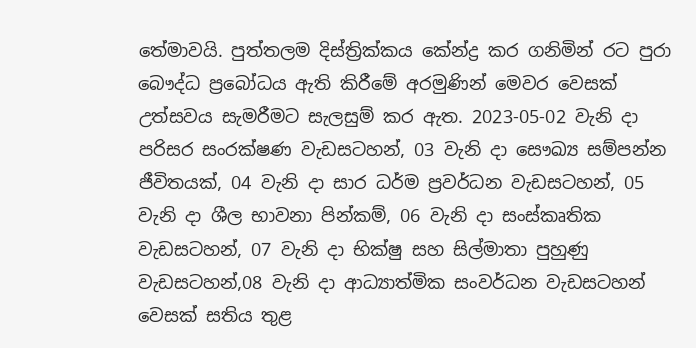තේමාවයි. පුත්තලම දිස්ත්‍රික්කය කේන්ද්‍ර කර ගනිමින් රට පුරා බෞද්ධ ප්‍රබෝධය ඇති කිරීමේ අරමුණින් මෙවර වෙසක් උත්සවය සැමරීමට සැලසුම් කර ඇත. 2023-05-02 වැනි දා පරිසර සංරක්ෂණ වැඩසටහන්, 03 වැනි දා සෞඛ්‍ය සම්පන්න ජීවිතයක්, 04 වැනි දා සාර ධර්ම ප්‍රවර්ධන වැඩසටහන්, 05 වැනි දා ශීල භාවනා පින්කම්, 06 වැනි දා සංස්කෘතික වැඩසටහන්, 07 වැනි දා භික්ෂු සහ සිල්මාතා පුහුණු වැඩසටහන්,08 වැනි දා ආධ්‍යාත්මික සංවර්ධන වැඩසටහන් වෙසක් සතිය තුළ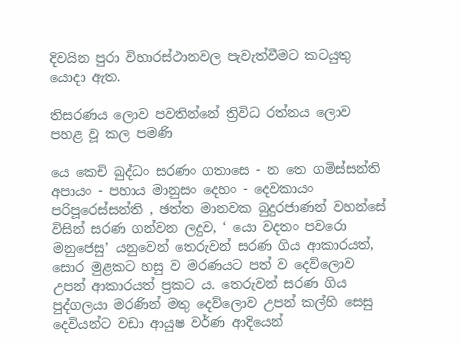දිවයින පුරා විහාරස්ථානවල පැවැත්වීමට කටයුතු යොදා ඇත.

තිසරණය ලොව පවතින්නේ ත්‍රිවිධ රත්නය ලොව පහළ වූ කල පමණි

යෙ කෙචි බුද්ධං සරණං ගතාසෙ - න තෙ ගමිස්සන්ති අපායං - පහාය මානුසං දෙහං - දෙවකායං පරිපූරෙස්සන්ති , ඡත්ත මානවක බුදුරජාණන් වහන්සේ විසින් සරණ ගන්වන ලදුව, ‘ යො වදතං පවරො මනුජෙසු’ යනුවෙන් තෙරුවන් සරණ ගිය ආකාරයත්, සොර මුළකට හසු ව මරණයට පත් ව දෙව්ලොව උපන් ආකාරයත් ප්‍රකට ය. තෙරුවන් සරණ ගිය පුද්ගලයා මරණින් මතු දෙව්ලොව උපන් කල්හි සෙසු දෙවියන්ට වඩා ආයුෂ වර්ණ ආදියෙන්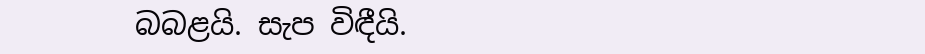බබළයි. සැප විඳීයි.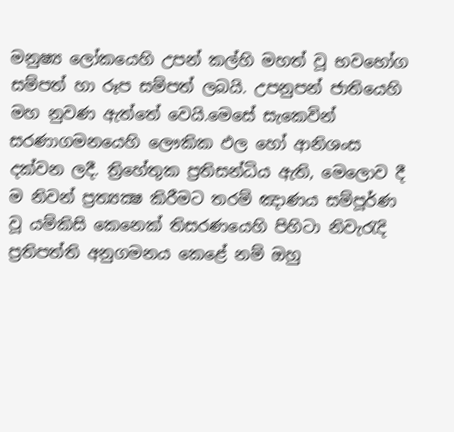මනුෂ්‍ය ලෝකයෙහි උපන් කල්හි මහත් වූ භවභෝග සම්පත් හා රූප සම්පත් ලබයි. උපනුපන් ජාතියෙහි මහ නුවණ ඇත්තේ වෙයි.මෙසේ සැකෙවින් සරණාගමනයෙහි ලෞකික ඵල හෝ ආනිශංස දක්වන ලදී. ත්‍රිහේතුක ප්‍රතිසන්ධිය ඇති, මෙලොව දී ම නිවන් ප්‍රත්‍යක්‍ෂ කිරීමට තරම් ඤාණය සම්පූර්ණ වූ යම්කිසි කෙනෙක් තිසරණයෙහි පිහිටා නිවැරැදි ප්‍රතිපත්ති අනුගමනය කෙළේ නම් ඔහු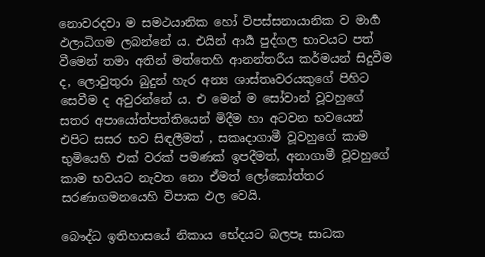නොවරදවා ම සමථයානික හෝ විපස්සනායානික ව මාර්‍ග ඵලාධිගම ලබන්නේ ය. එයින් ආර්‍ය පුද්ගල භාවයට පත් වීමෙන් තමා අතින් මත්තෙහි ආනන්තරී‍ය කර්මයන් සිදුවීම ද, ලොවුතුරා බුදුන් හැර අන්‍ය ශාස්තෘවරයකුගේ පිහිට සෙවීම ද අවුරන්නේ ය. එ මෙන් ම සෝවාන් වූවහුගේ සතර අපායෝත්පත්තියෙන් මිදීම හා අටවන භවයෙන් එපිට සසර භව සිඳලීමත් , සකෘදාගාමී වූවහුගේ කාම භුමියෙහි එක් වරක් පමණක් ඉපදීමත්, අනාගාමී වූවහුගේ කාම භවයට නැවත නො ඒමත් ලෝකෝත්තර සරණාගමනයෙහි විපාක ඵල වෙයි.

බෞද්ධ ඉතිහාසයේ නිකාය භේදයට බලපෑ සාධක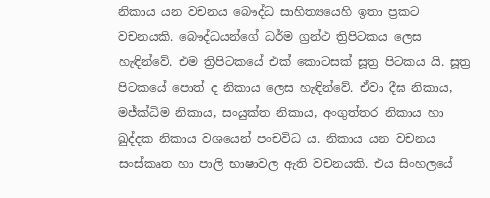නිකාය යන වචනය බෞද්ධ සාහිත්‍යයෙහි ඉතා ප්‍රකට වචනයකි. බෞද්ධයන්ගේ ධර්ම ග්‍රන්ථ ත්‍රිපිටකය ලෙස හැඳින්වේ. එම ත්‍රිපිටකයේ එක් කොටසක් සූත්‍ර පිටකය යි. සූත්‍ර පිටකයේ පොත් ද නිකාය ලෙස හැඳින්වේ. ඒවා දීඝ නිකාය, මජ්ක්‍ධිම නිකාය, සංයුක්ත නිකාය, අංගුත්තර නිකාය හා ඛුද්දක නිකාය වශයෙන් පංචවිධ ය. නිකාය යන වචනය සංස්කෘත හා පාලි භාෂාවල ඇති වචනයකි. එය සිංහලයේ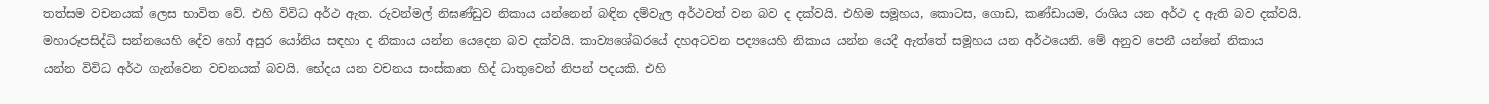තත්සම වචනයක් ලෙස භාවිත වේ. එහි විවිධ අර්ථ ඇත. රුවන්මල් නිඝණ්ඩුව නිකාය යන්නෙන් බඳින දම්වැල අර්ථවත් වන බව ද දක්වයි. එහිම සමූහය, කොටස, ගොඩ, කණ්ඩායම, රාශිය යන අර්ථ ද ඇති බව දක්වයි. මහාරූපසිද්ධි සන්නයෙහි දේව හෝ අසුර යෝනිය සඳහා ද නිකාය යන්න යෙදෙන බව දක්වයි. කාව්‍යශේඛරයේ දහඅටවන පද්‍යයෙහි නිකාය යන්න යෙදී ඇත්තේ සමූහය යන අර්ථයෙනි. මේ අනුව පෙනී යන්නේ නිකාය යන්න විවිධ අර්ථ ගැන්වෙන වචනයක් බවයි. භේදය යන වචනය සංස්කෘත හිද් ධාතුවෙන් නිපන් පදයකි. එහි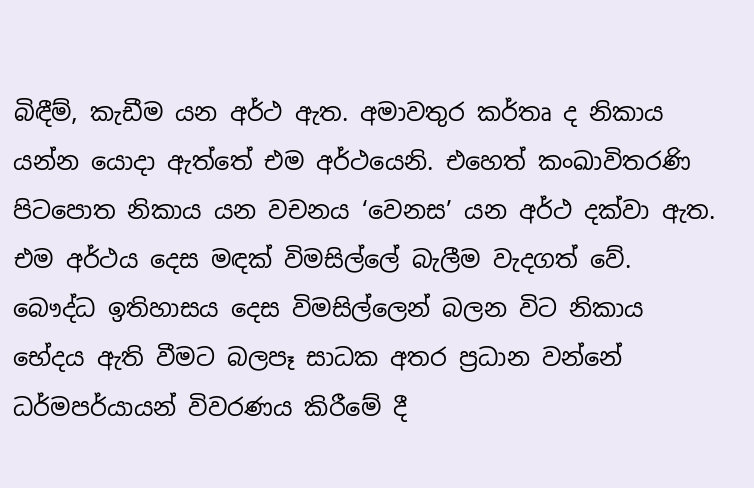බිඳීම්, කැඩීම යන අර්ථ ඇත. අමාවතුර කර්තෘ ද නිකාය යන්න යොදා ඇත්තේ එම අර්ථයෙනි. එහෙත් කංඛාවිතරණි පිටපොත නිකාය යන වචනය ‘වෙනස’ යන අර්ථ දක්වා ඇත. එම අර්ථය දෙස මඳක් විමසිල්ලේ බැලීම වැදගත් වේ. බෞද්ධ ඉතිහාසය දෙස විමසිල්ලෙන් බලන විට නිකාය භේදය ඇති වීමට බලපෑ සාධක අතර ප්‍රධාන වන්නේ ධර්මපර්යායන් විවරණය කිරීමේ දී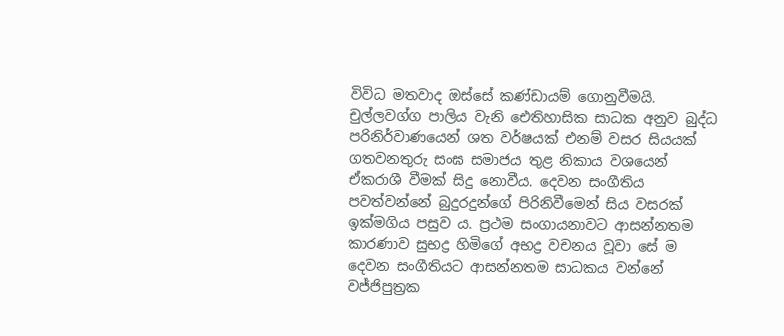විවිධ මතවාද ඔස්සේ කණ්ඩායම් ගොනුවීමයි. චුල්ලවග්ග පාලිය වැනි ඓතිහාසික සාධක අනුව බුද්ධ පරිනිර්වාණයෙන් ශත වර්ෂයක් එනම් වසර සියයක් ගතවනතුරු සංඝ සමාජය තුළ නිකාය වශයෙන් ඒකරාශී වීමක් සිදු නොවීය. දෙවන සංගීතිය පවත්වන්නේ බුදුරදුන්ගේ පිරිනිවීමෙන් සිය වසරක් ඉක්මගිය පසුව ය. ප්‍රථම සංගායනාවට ආසන්නතම කාරණාව සුභද්‍ර හිමිගේ අභද්‍ර වචනය වූවා සේ ම දෙවන සංගීතියට ආසන්නතම සාධකය වන්නේ වජ්ජිපුත්‍රක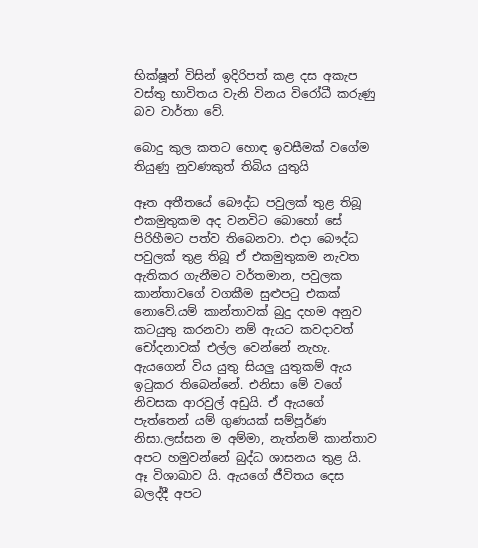භික්ෂූන් විසින් ඉදිරිපත් කළ දස අකැප වස්තු භාවිතය වැනි විනය විරෝධී කරුණු බව වාර්තා වේ.

බොදු කුල කතට හොඳ ඉවසීමක් වගේම තියුණු නුවණකුත් තිබිය යුතුයි

ඈත අතීතයේ බෞද්ධ පවුලක් තුළ තිබූ එකමුතුකම අද වනවිට බොහෝ සේ පිරිහීමට පත්ව තිබෙනවා. එදා බෞද්ධ පවුලක් තුළ තිබූ ඒ එකමුතුකම නැවත ඇතිකර ගැනීමට වර්තමාන, පවුලක කාන්තාවගේ වගකීම සුළුපටු එකක් නොවේ.යම් කාන්තාවක් බුදු දහම අනුව කටයුතු කරනවා නම් ඇයට කවදාවත් චෝදනාවක් එල්ල වෙන්නේ නැහැ. ඇයගෙන් විය යුතු සියලු යුතුකම් ඇය ඉටුකර තිබෙන්නේ. එනිසා මේ වගේ නිවසක ආරවුල් අඩුයි. ඒ ඇයගේ පැත්තෙන් යම් ගුණයක් සම්පූර්ණ නිසා.ලස්සන ම අම්මා, නැත්නම් කාන්තාව අපට හමුවන්නේ බුද්ධ ශාසනය තුළ යි. ඈ විශාඛාව යි. ඇයගේ ජීවිතය දෙස බලද්දී අපට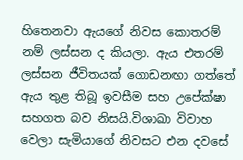හිතෙනවා ඇයගේ නිවස කොතරම් නම් ලස්සන ද කියලා. ඇය එතරම් ලස්සන ජීවිතයක් ගොඩනඟා ගත්තේ ඇය තුළ තිබූ ඉවසීම සහ උ‍පේක්ෂා සහගත බව නිසයි.විශාඛා විවාහ වෙලා සැමියාගේ නිවසට එන දවසේ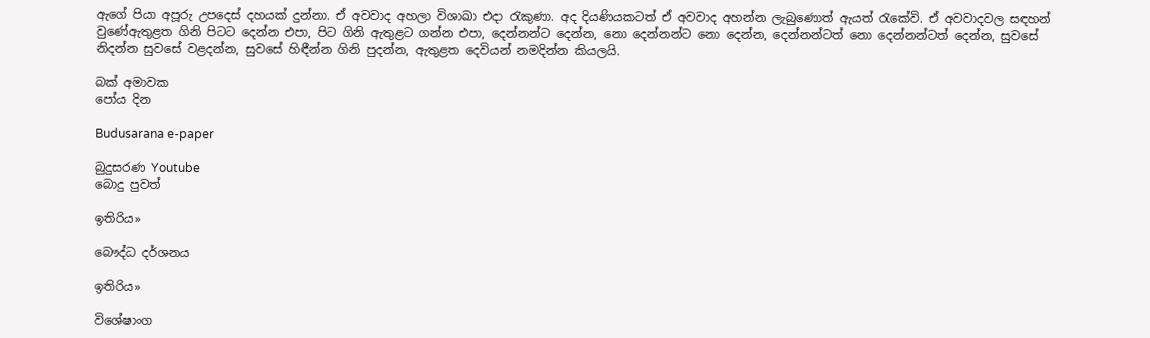ඇගේ පියා අපූරු උපදෙස් දහයක් දුන්නා. ඒ අවවාද අහලා විශාඛා එදා රැකුණා. අද දියණියකටත් ඒ අවවාද අහන්න ලැබුණොත් ඇයත් රැකේවි. ඒ අවවාදවල සඳහන් වුණේඇතුළත ගිනි පිටට දෙන්න එපා, පිට ගිනි ඇතුළට ගන්න එපා, දෙන්නන්ට දෙන්න, නො දෙන්නන්ට නො‍ දෙන්න, දෙන්නන්ටත් නො දෙන්නන්ටත් දෙන්න, සුවසේ නිදන්න සුවසේ වළදන්න, සුවසේ හිඳීන්න ගිනි පුදන්න, ඇතුළත දෙවියන් නමදින්න කියලයි.

බක් අමාවක
පෝය දින

Budusarana e-paper

බුදුසරණ Youtube
බොදු පුවත්

ඉතිරිය»

බෞද්ධ දර්ශනය

ඉතිරිය»

විශේෂාංග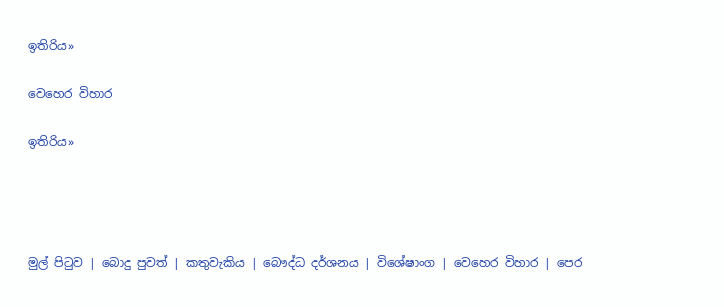ඉතිරිය»

වෙහෙර විහාර

ඉතිරිය»




මුල් පිටුව | බොදු පුවත් | කතුවැකිය | බෞද්ධ දර්ශනය | විශේෂාංග | වෙහෙර විහාර | පෙර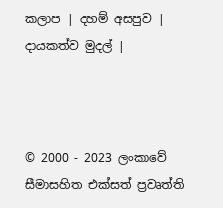කලාප | දහම් අසපුව | දායකත්ව මුදල් |



© 2000 - 2023 ලංකාවේ සීමාසහිත එක්සත් ප්‍රවෘත්ති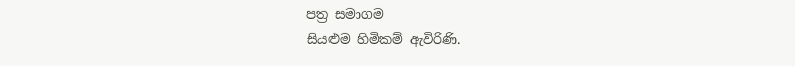පත්‍ර සමාගම
සියළුම හිමිකම් ඇවිරිණි.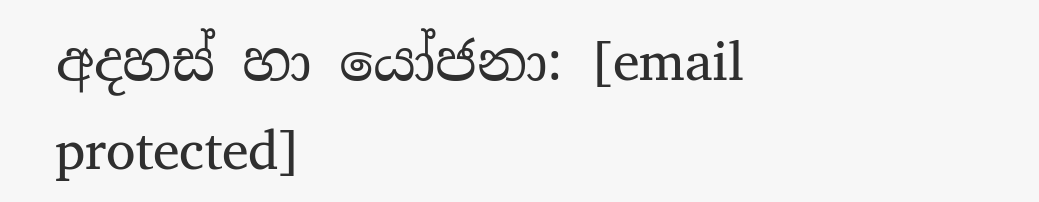අදහස් හා යෝජනා: [email protected]